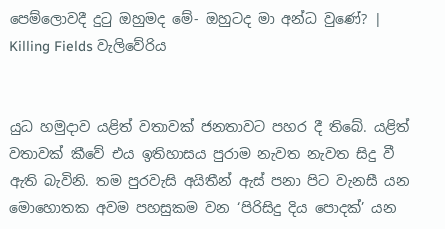පෙම්ලොවදී දුටු ඔහුමද මේ- ඔහුටද මා අන්ධ වුණේ? | Killing Fields වැලිවේරිය


යුධ හමුදාව යළිත් වතාවක් ජනතාවට පහර දී තිබේ. යළිත් වතාවක් කීවේ එය ඉතිහාසය පුරාම නැවත නැවත සිදු වී ඇති බැවිනි. තම පුරවැසි අයිතීන් ඇස් පනා පිට වැනසී යන මොහොතක අවම පහසුකම වන ‘පිරිසිදු දිය පොදක්’ යන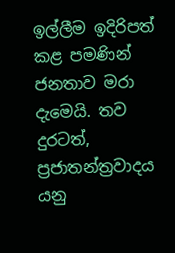ඉල්ලීම ඉදිරිපත් කළ පමණින් ජනතාව මරා දැමෙයි. තව දුරටත්, ප්‍රජාතන්ත්‍රවාදය යනු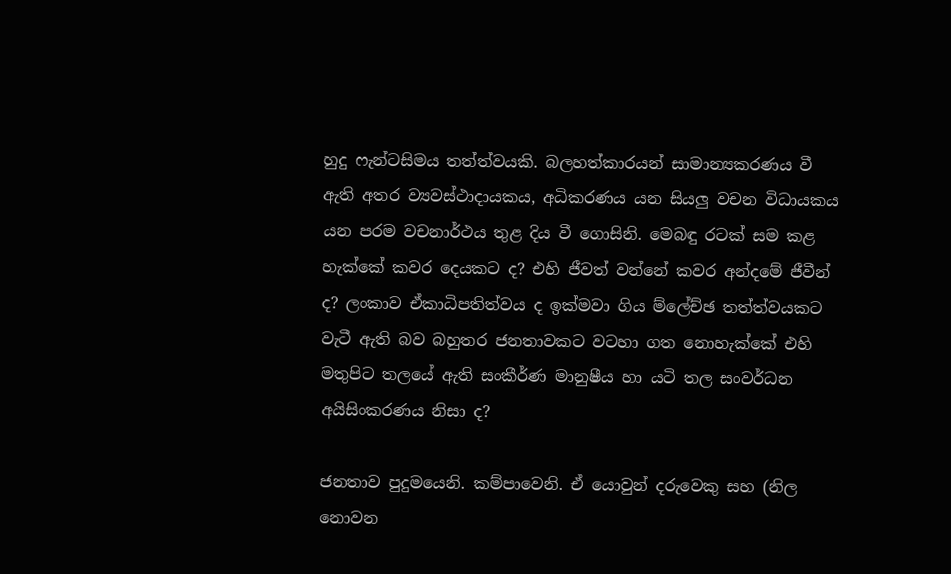හුදු ෆැන්ටසිමය තත්ත්වයකි. බලහත්කාරයන් සාමාන්‍යකරණය වී ඇති අතර ව්‍යවස්ථාදායකය, අධිකරණය යන සියලු වචන විධායකය යන පරම වචනාර්ථය තුළ දිය වී ගොසිනි. මෙබඳු රටක් සම කළ හැක්කේ කවර දෙයකට ද? එහි ජීවත් වන්නේ කවර අන්දමේ ජීවීන් ද? ලංකාව ඒකාධිපතිත්වය ද ඉක්මවා ගිය ම්ලේච්ඡ තත්ත්වයකට වැටී ඇති බව බහුතර ජනතාවකට වටහා ගත නොහැක්කේ එහි මතුපිට තලයේ ඇති සංකීර්ණ මානුෂීය හා යටි තල සංවර්ධන අයිසිංකරණය නිසා ද?

ජනතාව පුදුමයෙනි. කම්පාවෙනි. ඒ යොවුන් දරුවෙකු සහ (නිල නොවන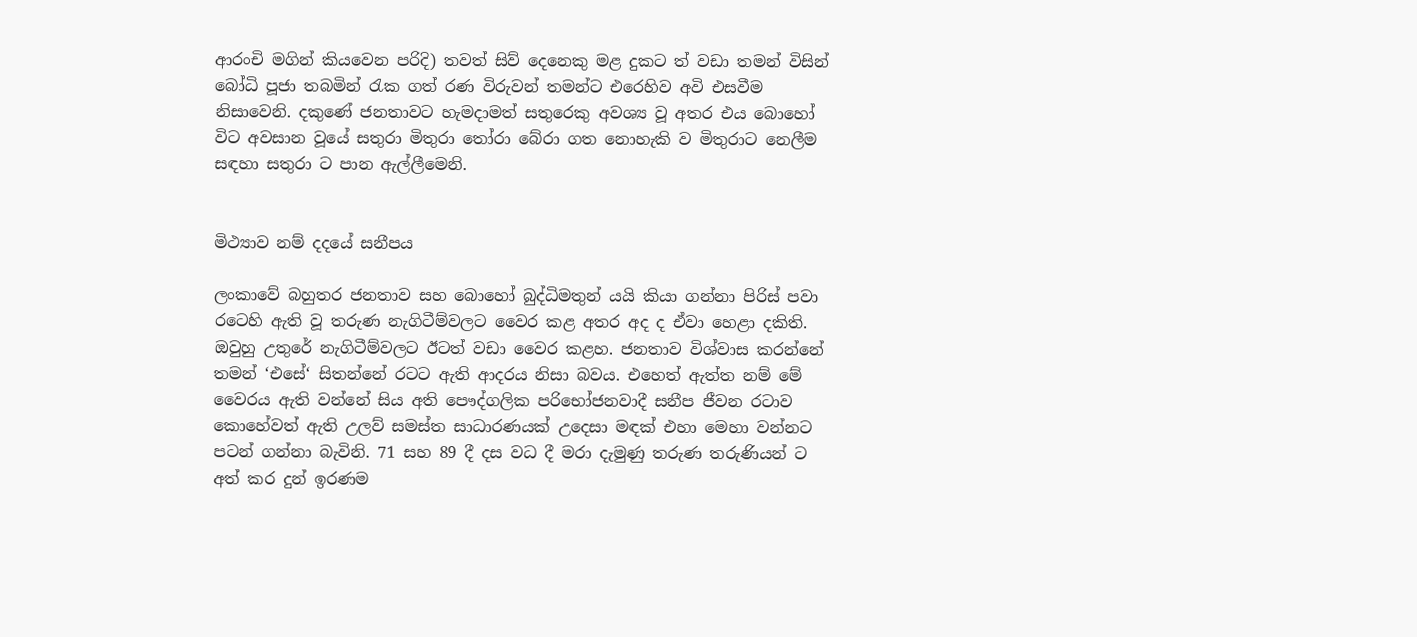ආරංචි මගින් කියවෙන පරිදි) තවත් සිව් දෙනෙකු මළ දුකට ත් වඩා තමන් විසින් බෝධි පූජා තබමින් රැක ගත් රණ විරුවන් තමන්ට එරෙහිව අවි එසවීම නිසාවෙනි. දකුණේ ජනතාවට හැමදාමත් සතුරෙකු අවශ්‍ය වූ අතර එය බොහෝ විට අවසාන වූයේ සතුරා මිතුරා තෝරා බේරා ගත නොහැකි ව මිතුරාට නෙලීම සඳහා සතුරා ට පාන ඇල්ලීමෙනි.


මිථ්‍යාව නම් දදයේ සනීපය

ලංකාවේ බහුතර ජනතාව සහ බොහෝ බුද්ධිමතුන් යයි කියා ගන්නා පිරිස් පවා රටෙහි ඇති වූ තරුණ නැගිටීම්වලට වෛර කළ අතර අද ද ඒවා හෙළා දකිති. ඔවුහු උතුරේ නැගිටීම්වලට ඊටත් වඩා වෛර කළහ. ජනතාව විශ්වාස කරන්නේ තමන් ‘එසේ‘ සිතන්නේ රටට ඇති ආදරය නිසා බවය. එහෙත් ඇත්ත නම් මේ වෛරය ඇති වන්නේ සිය අති පෞද්ගලික පරිභෝජනවාදී සනීප ජීවන රටාව කොහේවත් ඇති උලව් සමස්ත සාධාරණයක් උදෙසා මඳක් එහා මෙහා වන්නට පටන් ගන්නා බැවිනි. 71 සහ 89 දී දස වධ දී මරා දැමුණු තරුණ තරුණියන් ට අත් කර දුන් ඉරණම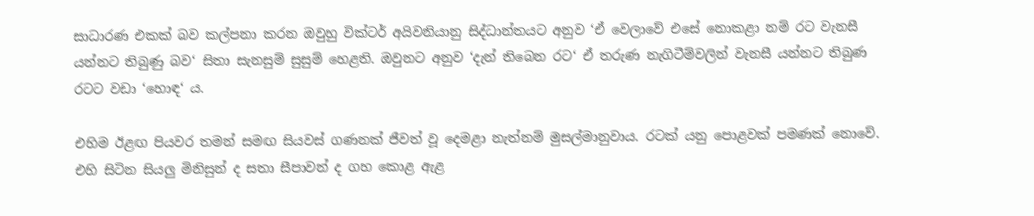සාධාරණ එකක් බව කල්පනා කරන ඔවුහු වික්ටර් අයිවනියානු සිද්ධාන්තයට අනුව ‘ඒ වෙලාවේ එසේ නොකළා නම් රට වැනසී යන්නට තිබුණු බව‘ සිතා සැනසුම් සුසුම් හෙළති. ඔවුනට අනුව ‘දැන් තිබෙන රට‘ ඒ තරුණ නැගිටීම්වලින් වැනසී යන්නට තිබුණ රටට වඩා ‘හොඳ‘ ය.

එහිම ඊළඟ පියවර තමන් සමඟ සියවස් ගණනක් ජීවත් වූ දෙමළා නැත්නම් මුසල්මානුවාය. රටක් යනු පොළවක් පමණක් නොවේ. එහි සිටින සියලු මිනිසුන් ද සතා සීපාවන් ද ගහ කොළ ඇළ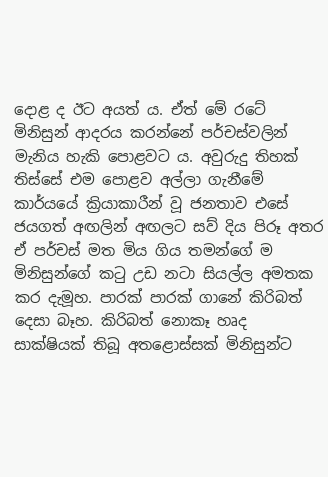දොළ ද ඊට අයත් ය. ඒත් මේ රටේ මිනිසුන් ආදරය කරන්නේ පර්චස්වලින් මැනිය හැකි පොළවට ය. අවුරුදු තිහක් තිස්සේ එම පොළව අල්ලා ගැනීමේ කාර්යයේ ක්‍රියාකාරීන් වූ ජනතාව එසේ ජයගත් අඟලින් අඟලට සව් දිය පිරූ අතර ඒ පර්චස් මත මිය ගිය තමන්ගේ ම මිනිසුන්ගේ කටු උඩ නටා සියල්ල අමතක කර දැමූහ. පාරක් පාරක් ගානේ කිරිබත් දෙසා බෑහ. කිරිබත් නොකෑ හෘද සාක්ෂියක් තිබූ අතළොස්සක් මිනිසුන්ට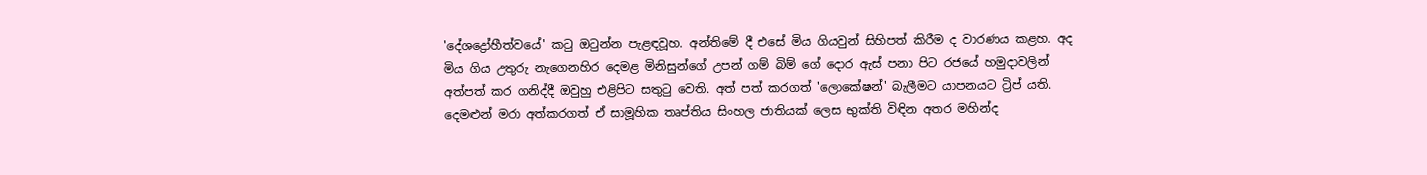'දේශද්‍රෝහීත්වයේ' කටු ඔටුන්න පැළඳවූහ. අන්තිමේ දී එසේ මිය ගියවුන් සිහිපත් කිරීම ද වාරණය කළහ. අද මිය ගිය උතුරු නැගෙනහිර දෙමළ මිනිසුන්ගේ උපන් ගම් බිම් ගේ දොර ඇස් පනා පිට රජයේ හමුදාවලින් අත්පත් කර ගනිද්දී ඔවුහු එළිපිට සතුටු වෙති. අත් පත් කරගත් 'ලොකේෂන්' බැලීමට යාපනයට ට්‍රිප් යති. දෙමළුන් මරා අත්කරගත් ඒ සාමූහික තෘප්තිය සිංහල ජාතියක් ලෙස භුක්ති විඳින අතර මහින්ද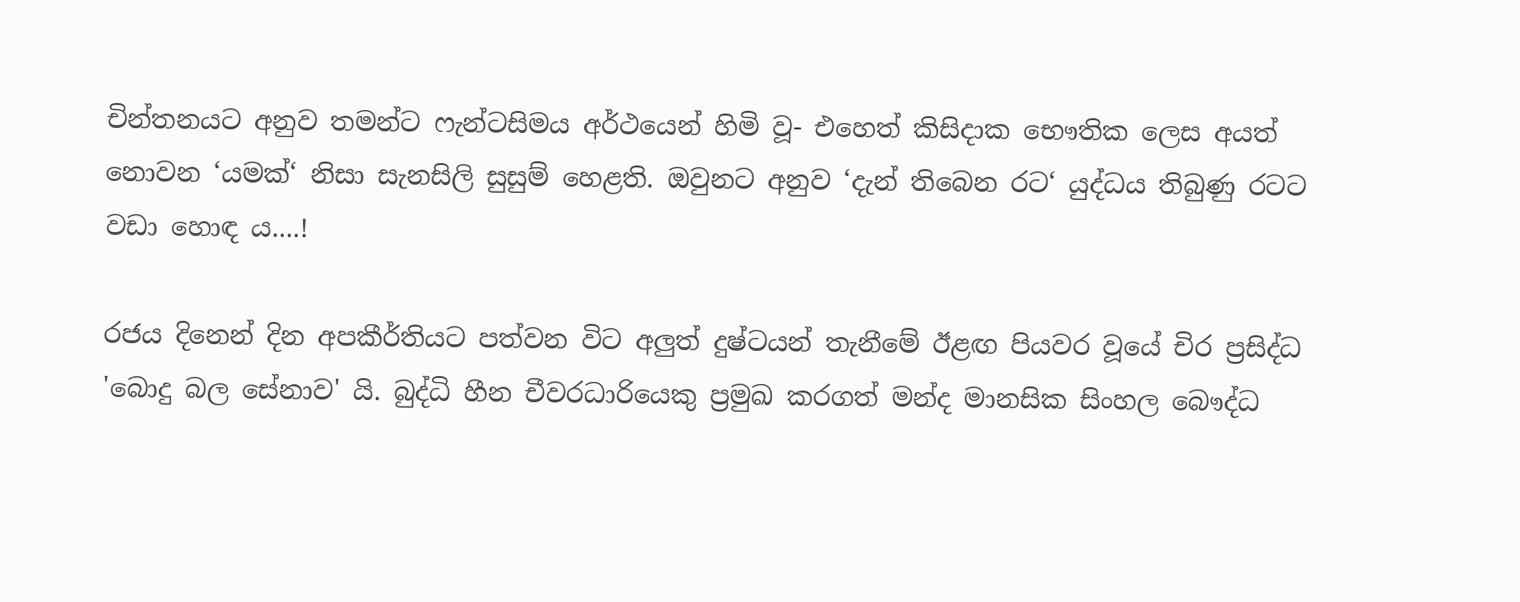චින්තනයට අනුව තමන්ට ෆැන්ටසිමය අර්ථයෙන් හිමි වූ- එහෙත් කිසිදාක භෞතික ලෙස අයත් නොවන ‘යමක්‘ නිසා සැනසිලි සුසුම් හෙළති. ඔවුනට අනුව ‘දැන් තිබෙන රට‘ යුද්ධය තිබුණු රටට වඩා හොඳ ය....!

රජය දිනෙන් දින අපකීර්තියට පත්වන විට අලුත් දුෂ්ටයන් තැනීමේ ඊළඟ පියවර වූයේ චිර ප්‍රසිද්ධ 'බොදු බල සේනාව' යි. බුද්ධි හීන චීවරධාරියෙකු ප්‍රමුඛ කරගත් මන්ද මානසික සිංහල බෞද්ධ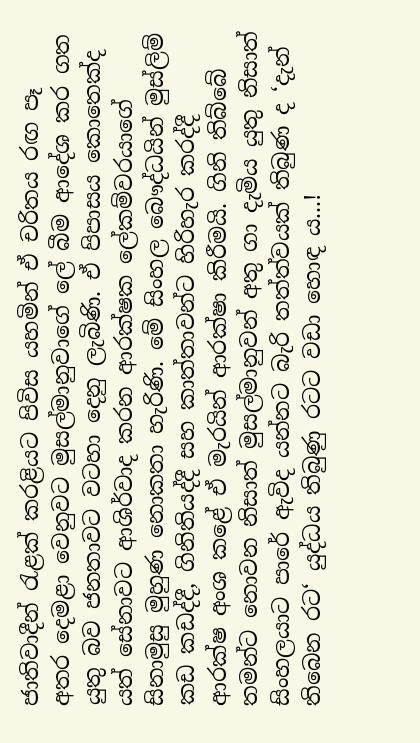ජාතිවාදීන් රැළක් කරළියට පිවිස යහමින් ඒ චරිතය රඟ පෑ අතර දෙමළා වෙනුවට මුසල්මානුවාගේ ලේ බීම ආදේශ කර ගත යුතු බව ජනතාවට වටහා දෙනු ලැබිණි. ඒ පිපාසය කොතෙක්ද යත් සේනාවට ආශිර්වාද කරන ආරක්ෂක ලේකම්වරයාගේ සිනාමුසු මුහුණ නොකතා හැරිණි. මේ සිංහල බෞද්ධයින් මුස්ලිම් කඩ කඩද්දී, ගිනිතියද්දී සහ කාත්තාවන්ට හිරිහැර කරද්දී ආරක්ෂ අංශ කළේ ඒ මැරයින් ආරක්ෂා කිරීමයි. ගිනි තිබ්බේ තමන්ට නොවන නිසාත් මුසල්මානුවන් අතු ගා දැමිය යුතු නිසාත් සිංහලයාට පාරේ ඇවිද යන්නට බැරි තත්ත්වයක් තිබුණ ද ‘දැන් තිබෙන රට‘ යුද්ධය තිබුණු රටට වඩා හොඳ ය...!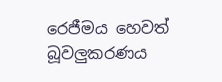රෙජීමය හෙවත් බූවලුකරණය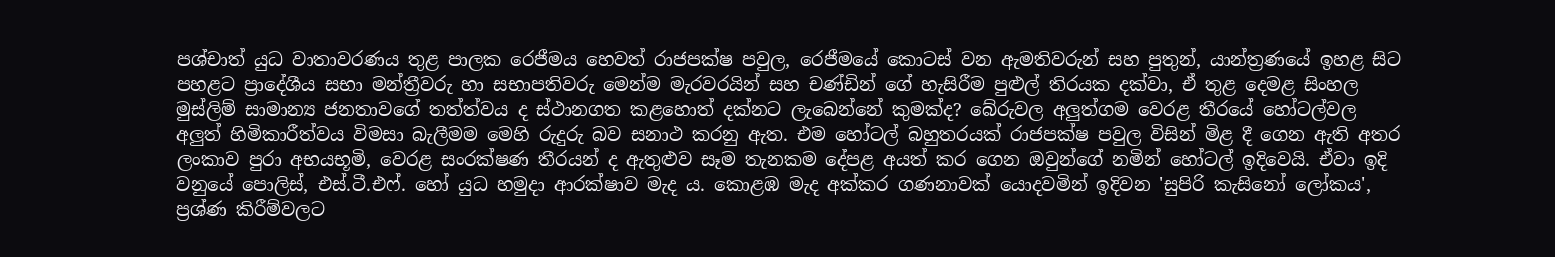පශ්චාත් යුධ වාතාවරණය තුළ පාලක රෙජීමය හෙවත් රාජපක්ෂ පවුල, රෙජීමයේ කොටස් වන ඇමතිවරුන් සහ පුතුන්, යාන්ත්‍රණයේ ඉහළ සිට පහළට ප්‍රාදේශීය සභා මන්ත්‍රීවරු හා සභාපතිවරු මෙන්ම මැරවරයින් සහ චණ්ඩින් ගේ හැසිරීම පුළුල් තිරයක දක්වා, ඒ තුළ දෙමළ සිංහල මුස්ලිම් සාමාන්‍ය ජනතාවගේ තත්ත්වය ද ස්ථානගත කළහොත් දක්නට ලැබෙන්නේ කුමක්ද? බේරුවල අලුත්ගම වෙරළ තීරයේ හෝටල්වල අලුත් හිමිකාරීත්වය විමසා බැලීමම මෙහි රුදුරු බව සනාථ කරනු ඇත. එම හෝටල් බහුතරයක් රාජපක්ෂ පවුල විසින් මිළ දී ගෙන ඇති අතර ලංකාව පුරා අභයභූමි, වෙරළ සංරක්ෂණ තීරයන් ද ඇතුළුව සෑම තැනකම දේපළ අයත් කර ගෙන ඔවුන්ගේ නමින් හෝටල් ඉදිවෙයි. ඒවා ඉදි වනුයේ පොලිස්, එස්.ටී.එෆ්. හෝ යුධ හමුදා ආරක්ෂාව මැද ය. කොළඹ මැද අක්කර ගණනාවක් යොදවමින් ඉදිවන 'සුපිරි කැසිනෝ ලෝකය', ප්‍රශ්ණ කිරීම්වලට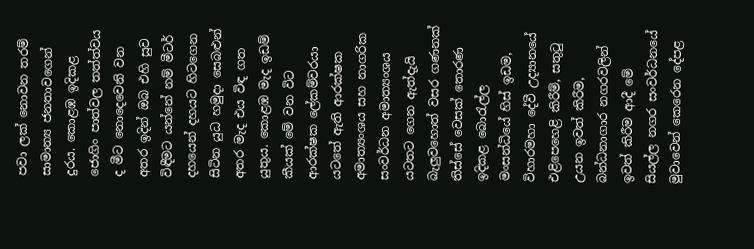පවා ලක් නොවන තරම් සාමාන්‍ය ජනතාවගෙන් දුරය. කොළඹ ඉදිකළ ජොගිං පාත්වල තත්ත්වය ද මීට නොදෙවෙනි වන අතර ඉදින් ඔබ එහි සුව විඳීමට යන්නේ නම් මීටර් දහයෙන් දහයට හිටගෙන සිටින යුධ හමුදා සෙබළුන් අතර මැද එය විඳ ගත යුතුය. කොළඹ මැද ඉඩම් කීයක් මේ වන විට ආරක්ෂක ලේකම්වරයා යටතේ ඇති ආරක්ෂක අමාත්‍යංශය සහ නාගරික සංවර්ධන අමාත්‍යංශය යටතට ගෙන ඇත්දැයි බැලුවහොත් වසර ගණනක් තිස්සේ වෙසක් තොරණ ඉදිකළ බොරැල්ල මංසන්ධියේ හිස් ඉඩම, විහාරමහා දේවී උද්‍යානයේ එළිපෙහෙළි කිරීම්, සතුටු උයන ඉවත් කිරීම, බන්ධනාගාර නගරවලින් ඉවත් කිරීම ආදී මේ සියල්ල නගර සංවර්ධනයේ මුවාවෙන් කෙරෙන දේපළ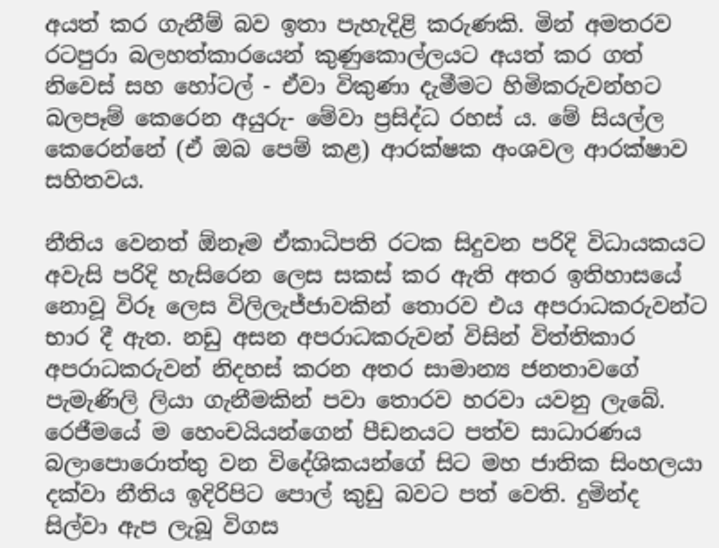අයත් කර ගැනීම් බව ඉතා පැහැදිළි කරුණකි. මින් අමතරව රටපුරා බලහත්කාරයෙන් කුණුකොල්ලයට අයත් කර ගත් නිවෙස් සහ හෝටල් - ඒවා විකුණා දැමීමට හිමිකරුවන්හට බලපෑම් කෙරෙන අයුරු- මේවා ප්‍රසිද්ධ රහස් ය. මේ සියල්ල කෙරෙන්නේ (ඒ ඔබ පෙම් කළ) ආරක්ෂක අංශවල ආරක්ෂාව සහිතවය.

නීතිය වෙනත් ඕනෑම ඒකාධිපති රටක සිදුවන පරිදි විධායකයට අවැසි පරිදි හැසිරෙන ලෙස සකස් කර ඇති අතර ඉතිහාසයේ නොවූ විරූ ලෙස විලිලැජ්ජාවකින් තොරව එය අපරාධකරුවන්ට භාර දී ඇත. නඩු අසන අපරාධකරුවන් විසින් විත්තිකාර අපරාධකරුවන් නිදහස් කරන අතර සාමාන්‍ය ජනතාවගේ පැමැණිලි ලියා ගැනීමකින් පවා තොරව හරවා යවනු ලැබේ. රෙජීමයේ ම හෙංචයියන්ගෙන් පීඩනයට පත්ව සාධාරණය බලාපොරොත්තු වන විදේශිකයන්ගේ සිට මහ ජාතික සිංහලයා දක්වා නීතිය ඉදිරිපිට පොල් කුඩු බවට පත් වෙති. දුමින්ද සිල්වා ඇප ලැබූ විගස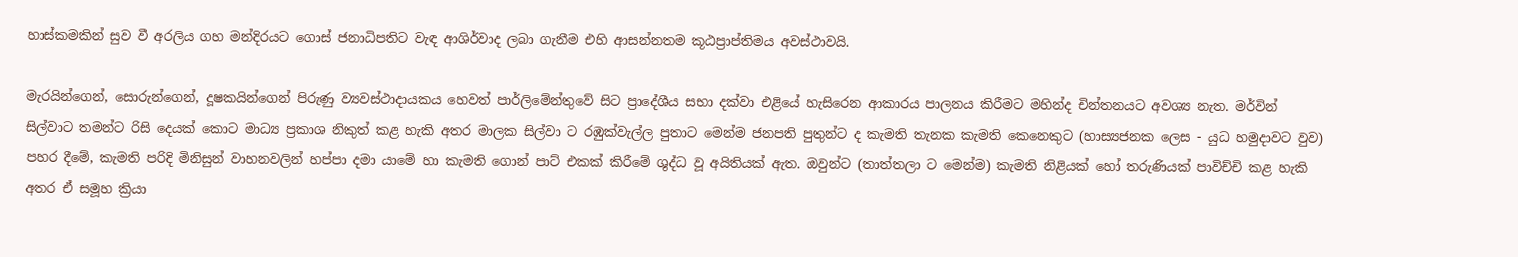හාස්කමකින් සුව වී අරලිය ගහ මන්දිරයට ගොස් ජනාධිපතිට වැඳ ආශිර්වාද ලබා ගැනීම එහි ආසන්නතම කූඨප්‍රාප්තිමය අවස්ථාවයි.

මැරයින්ගෙන්, සොරුන්ගෙන්, දූෂකයින්ගෙන් පිරුණු ව්‍යවස්ථාදායකය හෙවත් පාර්ලිමේන්තුවේ සිට ප්‍රාදේශීය සභා දක්වා එළියේ හැසිරෙන ආකාරය පාලනය කිරීමට මහින්ද චින්තනයට අවශ්‍ය නැත. මර්වින් සිල්වාට තමන්ට රිසි දෙයක් කොට මාධ්‍ය ප්‍රකාශ නිකුත් කළ හැකි අතර මාලක සිල්වා ට රඹුක්වැල්ල පුතාට මෙන්ම ජනපති පුතුන්ට ද කැමති තැනක කැමති කෙනෙකුට (හාස්‍යජනක ලෙස - යුධ හමුදාවට වුව) පහර දීමේ, කැමති පරිදි මිනිසුන් වාහනවලින් හප්පා දමා යාමේ හා කැමති ගොන් පාට් එකක් කිරීමේ ශුද්ධ වූ අයිතියක් ඇත. ඔවුන්ට (තාත්තලා ට මෙන්ම) කැමති නිළියක් හෝ තරුණියක් පාවිච්චි කළ හැකි අතර ඒ සමූහ ක්‍රියා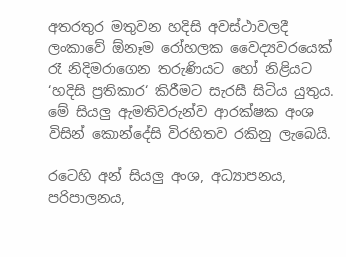අතරතුර මතුවන හදිසි අවස්ථාවලදී ලංකාවේ ඕනෑම රෝහලක වෛද්‍යවරයෙක් රෑ නිදිමරාගෙන තරුණියට හෝ නිළියට ‘හදිසි ප්‍රතිකාර‘ කිරීමට සැරසී සිටිය යුතුය. මේ සියලු ඇමතිවරුන්ව ආරක්ෂක අංශ විසින් කොන්දේසි විරහිතව රකිනු ලැබෙයි.

රටෙහි අන් සියලු අංශ, අධ්‍යාපනය, පරිපාලනය,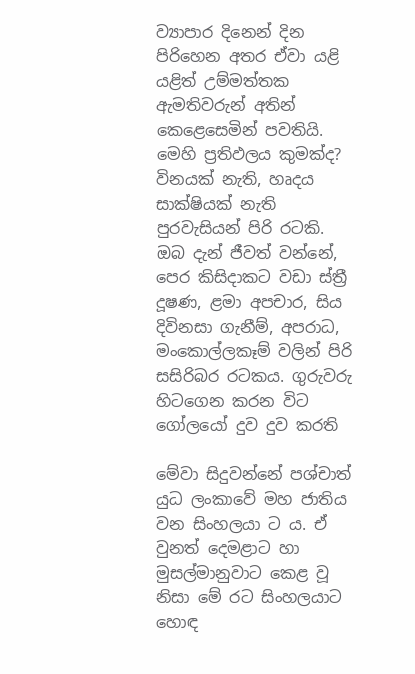ව්‍යාපාර දිනෙන් දින පිරිහෙන අතර ඒවා යළි යළිත් උම්මත්තක ඇමතිවරුන් අතින් කෙළෙසෙමින් පවතියි. මෙහි ප්‍රතිඵලය කුමක්ද? විනයක් නැති, හෘදය සාක්ෂියක් නැති පුරවැසියන් පිරි රටකි. ඔබ දැන් ජීවත් වන්නේ, පෙර කිසිදාකට වඩා ස්ත්‍රී දූෂණ, ළමා අපචාර, සිය දිවිනසා ගැනීම්, අපරාධ, මංකොල්ලකෑම් වලින් පිරි සසිරිබර රටකය. ගුරුවරු හිටගෙන කරන විට ගෝලයෝ දුව දුව කරති

මේවා සිදුවන්නේ පශ්චාත් යුධ ලංකාවේ මහ ජාතිය වන සිංහලයා ට ය. ඒ වුනත් දෙමළාට හා මුසල්මානුවාට කෙළ වූ නිසා මේ රට සිංහලයාට හොඳ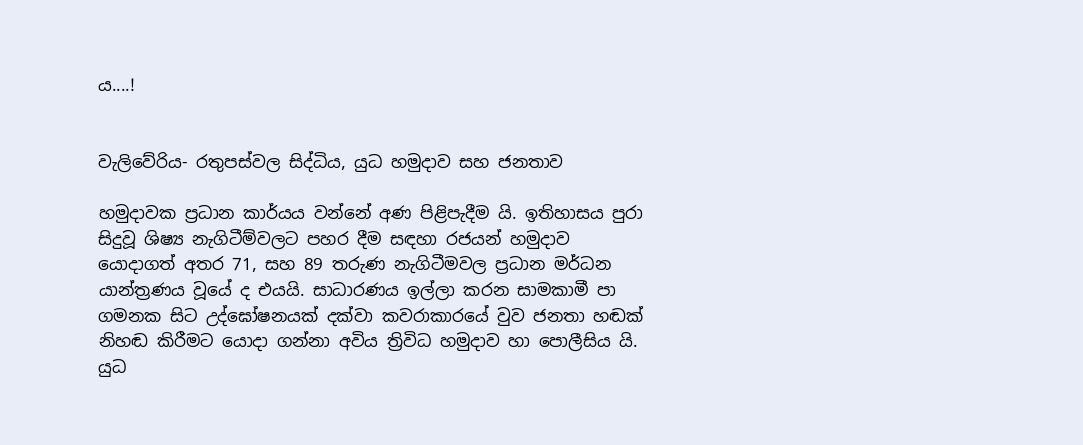ය....!


වැලිවේරිය- රතුපස්වල සිද්ධිය, යුධ හමුදාව සහ ජනතාව

හමුදාවක ප්‍රධාන කාර්යය වන්නේ අණ පිළිපැදීම යි. ඉතිහාසය පුරා සිදුවූ ශිෂ්‍ය නැගිටීම්වලට පහර දීම සඳහා රජයන් හමුදාව යොදාගත් අතර 71, සහ 89 තරුණ නැගිටීමවල ප්‍රධාන මර්ධන යාන්ත්‍රණය වූයේ ද එයයි. සාධාරණය ඉල්ලා කරන සාමකාමී පා ගමනක සිට උද්ඝෝෂනයක් දක්වා කවරාකාරයේ වුව ජනතා හඬක් නිහඬ කිරීමට යොදා ගන්නා අවිය ත්‍රිවිධ හමුදාව හා පොලීසිය යි. යුධ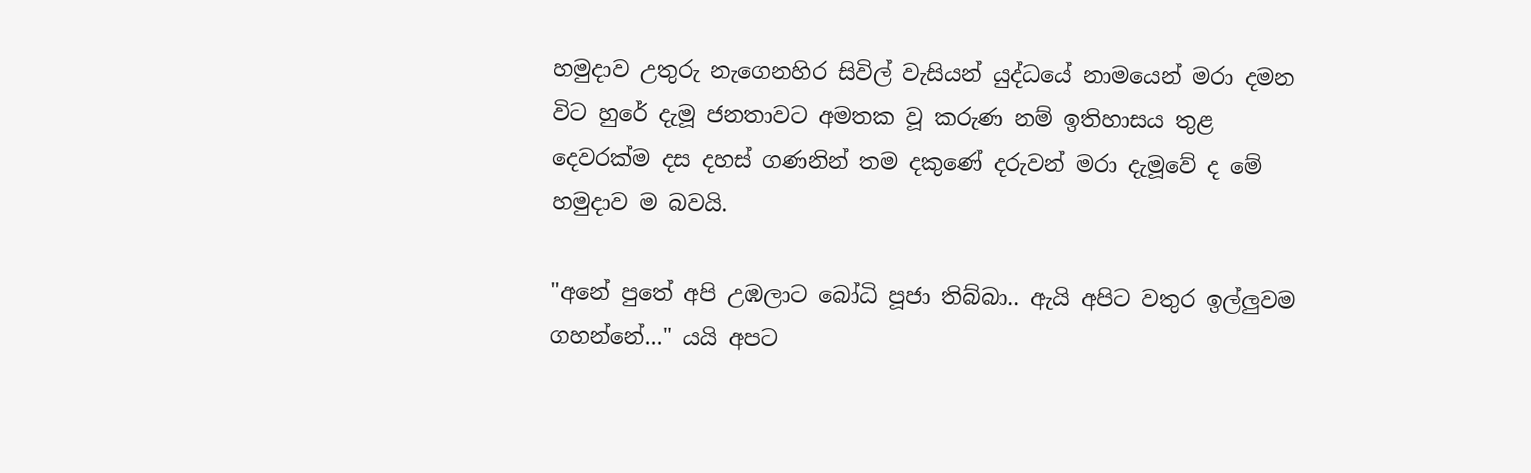හමුදාව උතුරු නැගෙනහිර සිවිල් වැසියන් යුද්ධයේ නාමයෙන් මරා දමන විට හුරේ දැමූ ජනතාවට අමතක වූ කරුණ නම් ඉතිහාසය තුළ දෙවරක්ම දස දහස් ගණනින් තම දකුණේ දරුවන් මරා දැමූවේ ද මේ හමුදාව ම බවයි.

"අනේ පුතේ අපි උඹලාට බෝධි පූජා තිබ්බා.. ඇයි අපිට වතුර ඉල්ලුවම ගහන්නේ..." යයි අපට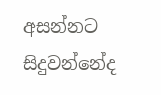අසන්නට සිදුවන්නේද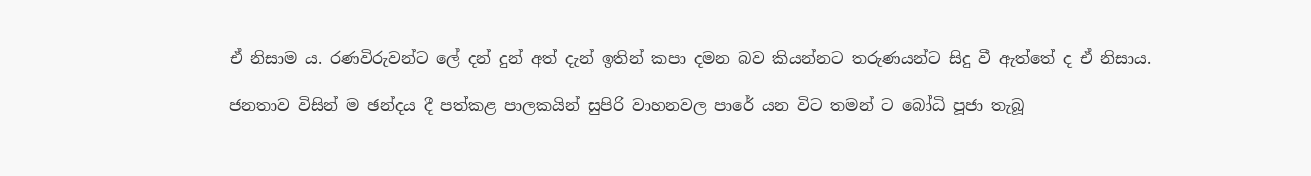ඒ නිසාම ය. රණවිරුවන්ට ලේ දන් දුන් අත් දැන් ඉතින් කපා දමන බව කියන්නට තරුණයන්ට සිදු වී ඇත්තේ ද ඒ නිසාය.

ජනතාව විසින් ම ඡන්දය දී පත්කළ පාලකයින් සුපිරි වාහනවල පාරේ යන විට තමන් ට බෝධි පූජා තැබූ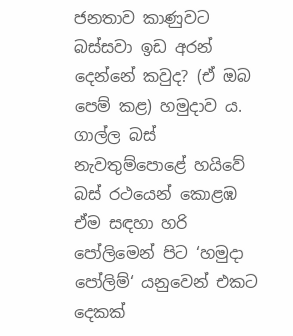ජනතාව කාණුවට බස්සවා ඉඩ අරන් දෙන්නේ කවුද? (ඒ ඔබ පෙම් කළ) හමුදාව ය. ගාල්ල බස් නැවතුම්පොළේ හයිවේ බස් රථයෙන් කොළඹ ඒම සඳහා හරි පෝලිමෙන් පිට ‘හමුදා පෝලිම්‘ යනුවෙන් එකට දෙකක්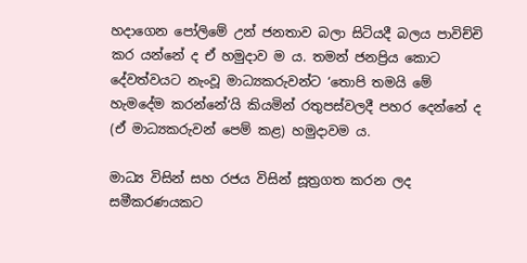හදාගෙන පෝලිමේ උන් ජනතාව බලා සිටියදී බලය පාවිච්චි කර යන්නේ ද ඒ හමුදාව ම ය. තමන් ජනප්‍රිය කොට දේවත්වයට නැංවූ මාධ්‍යකරුවන්ට ‘තොපි තමයි මේ හැමදේම කරන්නේ‘යි කියමින් රතුපස්වලදී පහර දෙන්නේ ද (ඒ මාධ්‍යකරුවන් පෙම් කළ) හමුදාවම ය.

මාධ්‍ය විසින් සහ රජය විසින් සූත්‍රගත කරන ලද සමීකරණයකට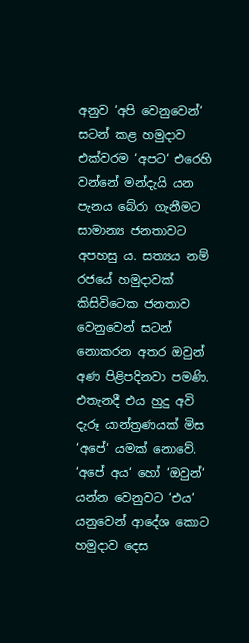අනුව ‘අපි වෙනුවෙන්‘ සටන් කළ හමුදාව එක්වරම ‘අපට‘ එරෙහි වන්නේ මන්දැයි යන පැනය බේරා ගැනීමට සාමාන්‍ය ජනතාවට අපහසු ය. සත්‍යය නම් රජයේ හමුදාවක් කිසිවිටෙක ජනතාව වෙනුවෙන් සටන් නොකරන අතර ඔවුන් අණ පිළිපදිනවා පමණි. එතැනදී එය හුදු අවි දැරූ යාන්ත්‍රණයක් මිස ‘අපේ‘ යමක් නොවේ. ‘අපේ අය‘ හෝ ‘ඔවුන්‘ යන්න වෙනුවට ‘එය‘ යනුවෙන් ආදේශ කොට හමුදාව දෙස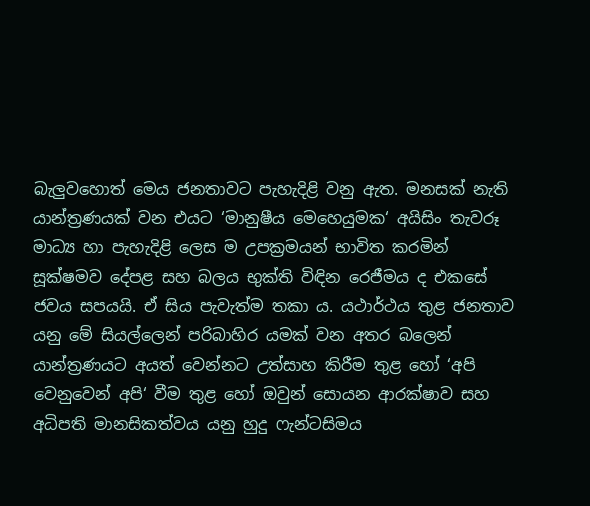බැලුවහොත් මෙය ජනතාවට පැහැදිළි වනු ඇත. මනසක් නැති යාන්ත්‍රණයක් වන එයට ‘මානුෂීය මෙහෙයුමක‘ අයිසිං තැවරූ මාධ්‍ය හා පැහැදිළි ලෙස ම උපක්‍රමයන් භාවිත කරමින් සූක්ෂමව දේපළ සහ බලය භුක්ති විඳින රෙජීමය ද එකසේ ජවය සපයයි. ඒ සිය පැවැත්ම තකා ය. යථාර්ථය තුළ ජනතාව යනු මේ සියල්ලෙන් පරිබාහිර යමක් වන අතර බලෙන් යාන්ත්‍රණයට අයත් වෙන්නට උත්සාහ කිරීම තුළ හෝ ‘අපි වෙනුවෙන් අපි‘ වීම තුළ හෝ ඔවුන් සොයන ආරක්ෂාව සහ අධිපති මානසිකත්වය යනු හුදු ෆැන්ටසිමය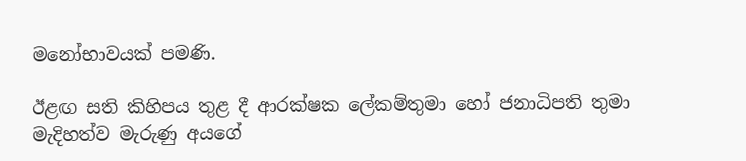මනෝභාවයක් පමණි.

ඊළඟ සති කිහිපය තුළ දී ආරක්ෂක ලේකම්තුමා හෝ ජනාධිපති තුමා මැදිහත්ව මැරුණු අයගේ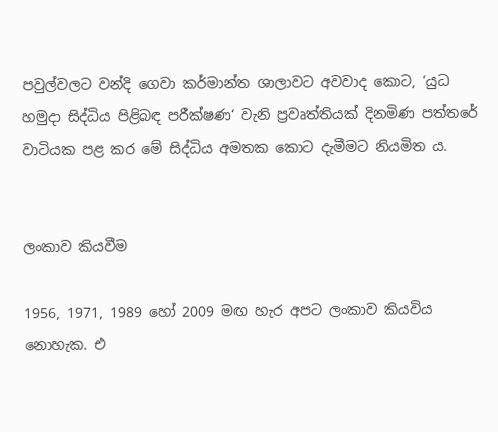පවුල්වලට වන්දි ගෙවා කර්මාන්ත ශාලාවට අවවාද කොට, ‘යුධ හමුදා සිද්ධිය පිළිබඳ පරීක්ෂණ‘ වැනි ප්‍රවෘත්තියක් දිනමිණ පත්තරේ වාටියක පළ කර මේ සිද්ධිය අමතක කොට දැමීමට නියමිත ය.


ලංකාව කියවීම

1956, 1971, 1989 හෝ 2009 මඟ හැර අපට ලංකාව කියවිය නොහැක. එ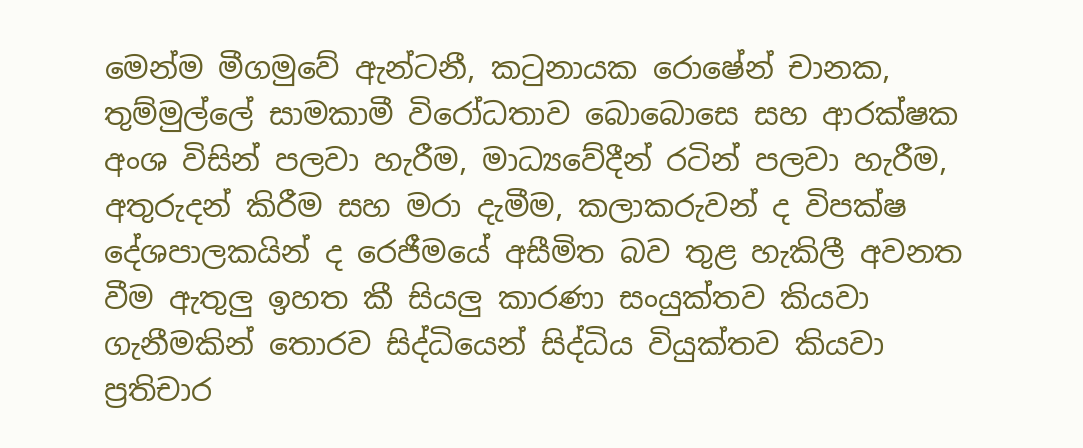මෙන්ම මීගමුවේ ඇන්ටනී, කටුනායක රොෂේන් චානක, තුම්මුල්ලේ සාමකාමී විරෝධතාව බොබොසෙ සහ ආරක්ෂක අංශ විසින් පලවා හැරීම, මාධ්‍යවේදීන් රටින් පලවා හැරීම, අතුරුදන් කිරීම සහ මරා දැමීම, කලාකරුවන් ද විපක්ෂ දේශපාලකයින් ද රෙජීමයේ අසීමිත බව තුළ හැකිලී අවනත වීම ඇතුලු ඉහත කී සියලු කාරණා සංයුක්තව කියවා ගැනීමකින් තොරව සිද්ධියෙන් සිද්ධිය වියුක්තව කියවා ප්‍රතිචාර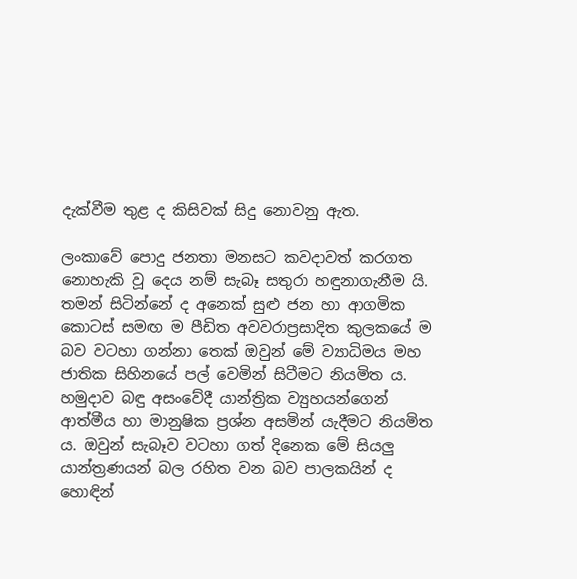දැක්වීම තුළ ද කිසිවක් සිදු නොවනු ඇත.

ලංකාවේ පොදු ජනතා මනසට කවදාවත් කරගත නොහැකි වූ දෙය නම් සැබෑ සතුරා හඳුනාගැනීම යි. තමන් සිටින්නේ ද අනෙක් සුළු ජන හා ආගමික කොටස් සමඟ ම පීඩිත අවවරාප්‍රසාදිත කුලකයේ ම බව වටහා ගන්නා තෙක් ඔවුන් මේ ව්‍යාධිමය මහ ජාතික සිහිනයේ පල් වෙමින් සිටීමට නියමිත ය. හමුදාව බඳු අසංවේදී යාන්ත්‍රික ව්‍යුහයන්ගෙන් ආත්මීය හා මානුෂික ප්‍රශ්න අසමින් යැදීමට නියමිත ය. ඔවුන් සැබෑව වටහා ගත් දිනෙක මේ සියලු යාන්ත්‍රණයන් බල රහිත වන බව පාලකයින් ද හොඳින්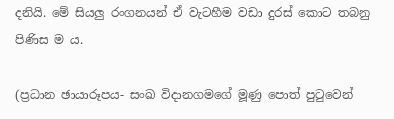දනියි. මේ සියලු රංගනයන් ඒ වැටහීම වඩා දුරස් කොට තබනු පිණිස ම ය.

(ප්‍රධාන ඡායාරූපය- සංඛ විදානගමගේ මූණු පොත් පුටුවෙන්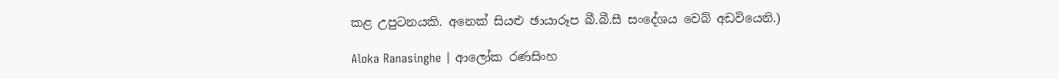කළ උපුටනයකි. අනෙක් සියළු ඡායාරූප බී.බී.සී සංදේශය වෙබ් අඩවියෙනි.)

Aloka Ranasinghe | ආලෝක රණසිංහ